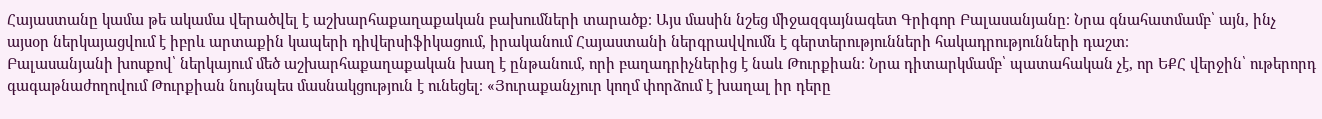Հայաստանը կամա թե ակամա վերածվել է աշխարհաքաղաքական բախումների տարածք։ Այս մասին նշեց միջազգայնագետ Գրիգոր Բալասանյանը։ Նրա գնահատմամբ՝ այն, ինչ այսօր ներկայացվում է իբրև արտաքին կապերի դիվերսիֆիկացում, իրականում Հայաստանի ներգրավվումն է գերտերությունների հակադրությունների դաշտ։
Բալասանյանի խոսքով՝ ներկայում մեծ աշխարհաքաղաքական խաղ է ընթանում, որի բաղադրիչներից է նաև Թուրքիան։ Նրա դիտարկմամբ՝ պատահական չէ, որ ԵՔՀ վերջին՝ ութերորդ գագաթնաժողովում Թուրքիան նույնպես մասնակցություն է ունեցել։ «Յուրաքանչյուր կողմ փորձում է խաղալ իր դերը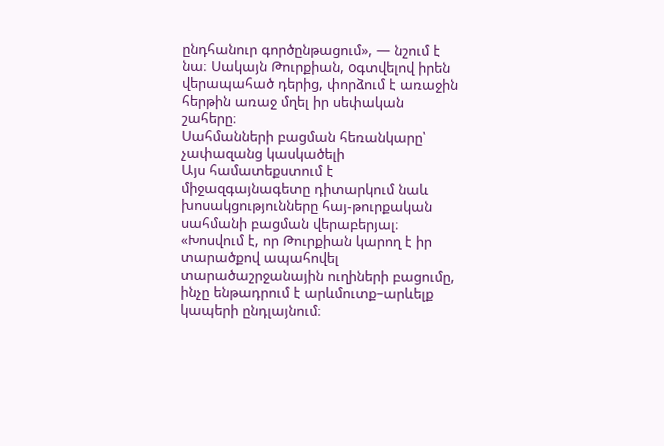ընդհանուր գործընթացում», — նշում է նա։ Սակայն Թուրքիան, oգտվելով իրեն վերապահած դերից, փորձում է առաջին հերթին առաջ մղել իր սեփական շահերը։
Սահմանների բացման հեռանկարը՝ չափազանց կասկածելի
Այս համատեքստում է միջազգայնագետը դիտարկում նաև խոսակցությունները հայ-թուրքական սահմանի բացման վերաբերյալ։ «Խոսվում է, որ Թուրքիան կարող է իր տարածքով ապահովել տարածաշրջանային ուղիների բացումը, ինչը ենթադրում է արևմուտք–արևելք կապերի ընդլայնում։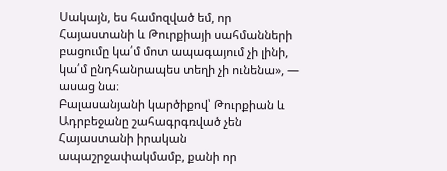Սակայն, ես համոզված եմ, որ Հայաստանի և Թուրքիայի սահմանների բացումը կա՛մ մոտ ապագայում չի լինի, կա՛մ ընդհանրապես տեղի չի ունենա», — ասաց նա։
Բալասանյանի կարծիքով՝ Թուրքիան և Ադրբեջանը շահագրգռված չեն Հայաստանի իրական ապաշրջափակմամբ, քանի որ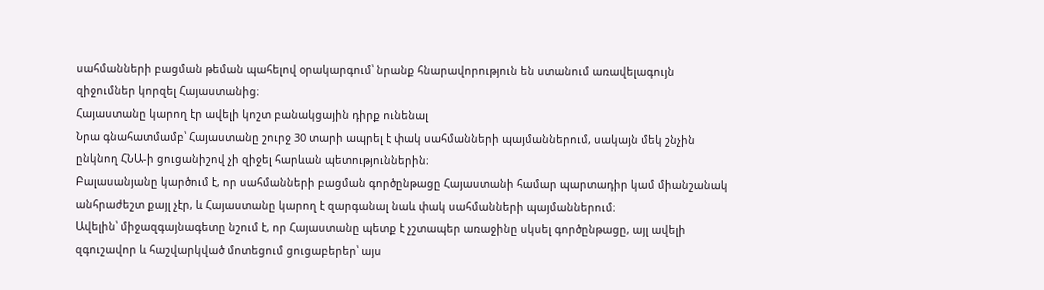սահմանների բացման թեման պահելով օրակարգում՝ նրանք հնարավորություն են ստանում առավելագույն զիջումներ կորզել Հայաստանից։
Հայաստանը կարող էր ավելի կոշտ բանակցային դիրք ունենալ
Նրա գնահատմամբ՝ Հայաստանը շուրջ 30 տարի ապրել է փակ սահմանների պայմաններում, սակայն մեկ շնչին ընկնող ՀՆԱ-ի ցուցանիշով չի զիջել հարևան պետություններին։
Բալասանյանը կարծում է, որ սահմանների բացման գործընթացը Հայաստանի համար պարտադիր կամ միանշանակ անհրաժեշտ քայլ չէր, և Հայաստանը կարող է զարգանալ նաև փակ սահմանների պայմաններում։
Ավելին՝ միջազգայնագետը նշում է, որ Հայաստանը պետք է չշտապեր առաջինը սկսել գործընթացը, այլ ավելի զգուշավոր և հաշվարկված մոտեցում ցուցաբերեր՝ այս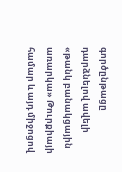գործընթացը դարձնելով ավելի «թանկ բանակցային առարկա» Թուրքիայի համար և այդ միջոցով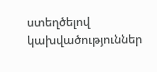ստեղծելով կախվածություններ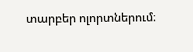տարբեր ոլորտներում։